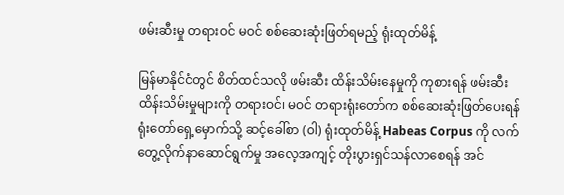ဖမ်းဆီးမှု တရားဝင် မဝင် စစ်ဆေးဆုံးဖြတ်ရမည့် ရုံးထုတ်မိန့်

မြန်မာနိုင်ငံတွင် စိတ်ထင်သလို ဖမ်းဆီး ထိန်းသိမ်းနေမှုကို ကုစားရန် ဖမ်းဆီးထိန်းသိမ်းမှုများကို တရားဝင်၊ မဝင် တရားရုံးတော်က စစ်ဆေးဆုံးဖြတ်ပေးရန် ရုံးတော်ရှေ့မှောက်သို့ ဆင့်ခေါ်စာ (ဝါ) ရုံးထုတ်မိန့် Habeas Corpus ကို လက်တွေ့လိုက်နာဆောင်ရွက်မှု အလေ့အကျင့် တိုးပွားရှင်သန်လာစေရန် အင်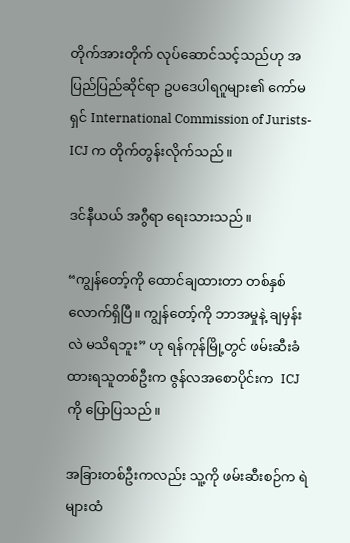တိုက်အားတိုက် လုပ်ဆောင်သင့်သည်ဟု အပြည်ပြည်ဆိုင်ရာ ဥပဒေပါရဂူများ၏ ကော်မရှင် International Commission of Jurists- ICJ က တိုက်တွန်းလိုက်သည်။

ဒင်နီယယ် အဂွီရာ ရေးသားသည်။

“ကျွန်တော့်ကို ထောင်ချထားတာ တစ်နှစ်လောက်ရှိပြီ။ ကျွန်တော့်ကို ဘာအမှုနဲ့ ချမှန်းလဲ မသိရဘူး” ဟု ရန်ကုန်မြို့တွင် ဖမ်းဆီးခံထားရသူတစ်ဦးက ဇွန်လအစောပိုင်းက  ICJ ကို ပြောပြသည်။

အခြားတစ်ဦးကလည်း သူ့ကို ဖမ်းဆီးစဉ်က ရဲများထံ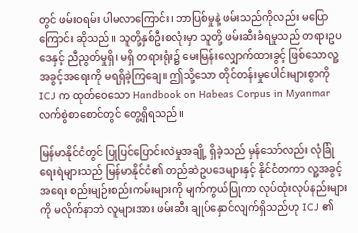တွင် ဖမ်းဝရမ်း ပါမလာကြောင်း၊ ဘာပြစ်မှုနဲ့ ဖမ်းသည်ကိုလည်း မပြောကြောင်း ဆိုသည်။ သူတို့နှစ်ဦးစလုံးမှာ သူတို့ ဖမ်းဆီးခံရမှုသည် တရားဥပဒေနှင့် ညီညွတ်မှုရှိ၊ မရှိ တရားရုံး၌ မေးမြန်းလျှောက်ထားခွင့် ဖြစ်သောလူ့အခွင့်အရေးကို မရရှိခဲ့ကြချေ။ ဤသို့သော တိုင်တန်းမှုပေါင်းများစွာကို ICJ က ထုတ်ဝေသော Handbook on Habeas Corpus in Myanmar လက်စွဲစာစောင်တွင် တွေ့ရှိရသည်။

မြန်မာနိုင်ငံတွင် ပြုပြင်ပြောင်းလဲမှုအချို့ ရှိခဲ့သည် မှန်သော်လည်း လုံခြုံရေးရဲများသည် မြန်မာနိုင်ငံ၏ တည်ဆဲဥပဒေများနှင့် နိုင်ငံတကာ လူ့အခွင့်အရေး စည်းမျဉ်းစည်းကမ်းများကို မျက်ကွယ်ပြုကာ လုပ်ထုံးလုပ်နည်းများကို မလိုက်နာဘဲ လူများအား ဖမ်းဆီး ချုပ်နှောင်လျက်ရှိသည်ဟု ICJ ၏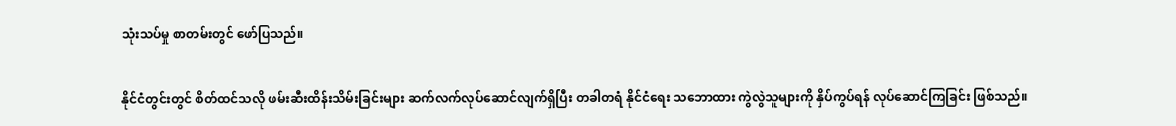သုံးသပ်မှု စာတမ်းတွင် ဖော်ပြသည်။

နိုင်ငံတွင်းတွင် စိတ်ထင်သလို ဖမ်းဆီးထိန်းသိမ်းခြင်းများ ဆက်လက်လုပ်ဆောင်လျက်ရှိပြီး တခါတရံ နိုင်ငံရေး သဘောထား ကွဲလွဲသူများကို နှိပ်ကွပ်ရန် လုပ်ဆောင်ကြခြင်း ဖြစ်သည်။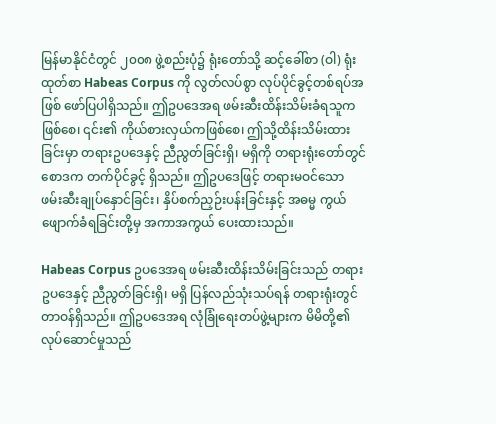မြန်မာနိုင်ငံတွင် ၂၀၀၈ ဖွဲ့စည်းပုံ၌ ရုံးတော်သို့ ဆင့်ခေါ်စာ (ဝါ) ရုံးထုတ်စာ Habeas Corpus ကို လွတ်လပ်စွာ လုပ်ပိုင်ခွင့်တစ်ရပ်အဖြစ် ဖော်ပြပါရှိသည်။ ဤဥပဒေအရ ဖမ်းဆီးထိန်းသိမ်းခံရသူကဖြစ်စေ၊ ၎င်း၏ ကိုယ်စားလှယ်ကဖြစ်စေ၊ ဤသို့ထိန်းသိမ်းထားခြင်းမှာ တရားဥပဒေနှင့် ညီညွတ်ခြင်းရှိ၊ မရှိကို တရားရုံးတော်တွင် စောဒက တက်ပိုင်ခွင့် ရှိသည်။ ဤဥပဒေဖြင့် တရားမဝင်သော ဖမ်းဆီးချုပ်နှောင်ခြင်း၊ နှိပ်စက်ညှဉ်းပန်းခြင်းနှင့် အဓမ္မ ကွယ်ဖျောက်ခံရခြင်းတို့မှ အကာအကွယ် ပေးထားသည်။

Habeas Corpus ဥပဒေအရ ဖမ်းဆီးထိန်းသိမ်းခြင်းသည် တရားဥပဒေနှင့် ညီညွတ်ခြင်းရှိ၊ မရှိ ပြန်လည်သုံးသပ်ရန် တရားရုံးတွင် တာဝန်ရှိသည်။ ဤဥပဒေအရ လုံခြုံရေးတပ်ဖွဲ့များက မိမိတို့၏ လုပ်ဆောင်မှုသည်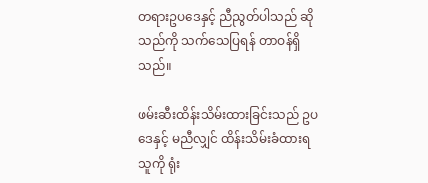တရားဥပဒေနှင့် ညီညွတ်ပါသည် ဆိုသည်ကို သက်သေပြရန် တာဝန်ရှိသည်။

ဖမ်းဆီးထိန်းသိမ်းထားခြင်းသည် ဥပဒေနှင့် မညီလျှင် ထိန်းသိမ်းခံထားရသူကို ရုံး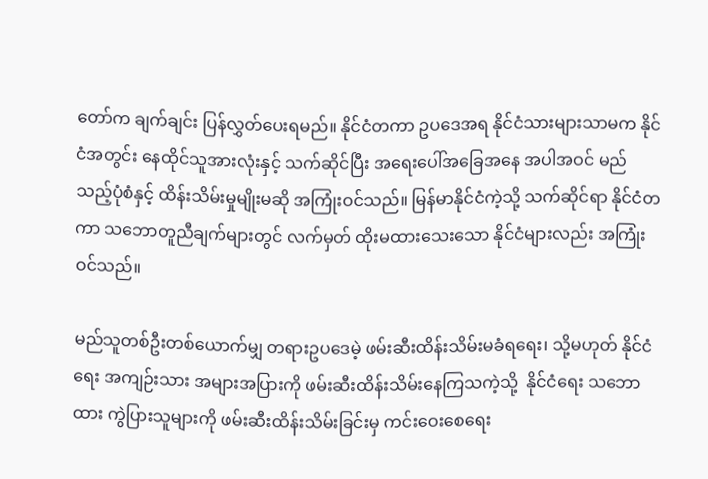တော်က ချက်ချင်း ပြန်လွှတ်ပေးရမည်။ နိုင်ငံတကာ ဥပဒေအရ နိုင်ငံသားများသာမက နိုင်ငံအတွင်း နေထိုင်သူအားလုံးနှင့် သက်ဆိုင်ပြီး အရေးပေါ်အခြေအနေ အပါအဝင် မည်သည့်ပုံစံနှင့် ထိန်းသိမ်းမှုမျိုးမဆို အကြုံးဝင်သည်။ မြန်မာနိုင်ငံကဲ့သို့ သက်ဆိုင်ရာ နိုင်ငံတကာ သဘောတူညီချက်များတွင် လက်မှတ် ထိုးမထားသေးသော နိုင်ငံများလည်း အကြုံးဝင်သည်။

မည်သူတစ်ဦးတစ်ယောက်မျှ တရားဥပဒေမဲ့ ဖမ်းဆီးထိန်းသိမ်းမခံရရေး၊ သို့မဟုတ် နိုင်ငံရေး အကျဉ်းသား အများအပြားကို ဖမ်းဆီးထိန်းသိမ်းနေကြသကဲ့သို့  နိုင်ငံရေး သဘောထား ကွဲပြားသူများကို ဖမ်းဆီးထိန်းသိမ်းခြင်းမှ ကင်းဝေးစေရေး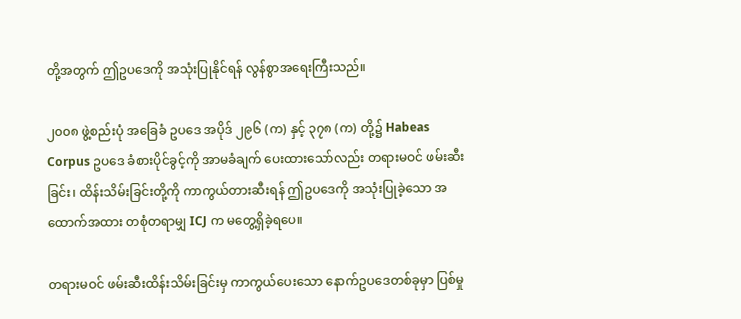တို့အတွက် ဤဥပဒေကို အသုံးပြုနိုင်ရန် လွန်စွာအရေးကြီးသည်။

၂၀၀၈ ဖွဲ့စည်းပုံ အခြေခံ ဥပဒေ အပိုဒ် ၂၉၆ (က) နှင့် ၃၇၈ (က) တို့၌ Habeas Corpus ဥပဒေ ခံစားပိုင်ခွင့်ကို အာမခံချက် ပေးထားသော်လည်း တရားမဝင် ဖမ်းဆီးခြင်း၊ ထိန်းသိမ်းခြင်းတို့ကို ကာကွယ်တားဆီးရန် ဤဥပဒေကို အသုံးပြုခဲ့သော အထောက်အထား တစုံတရာမျှ ICJ က မတွေ့ရှိခဲ့ရပေ။

တရားမဝင် ဖမ်းဆီးထိန်းသိမ်းခြင်းမှ ကာကွယ်ပေးသော နောက်ဥပဒေတစ်ခုမှာ ပြစ်မှု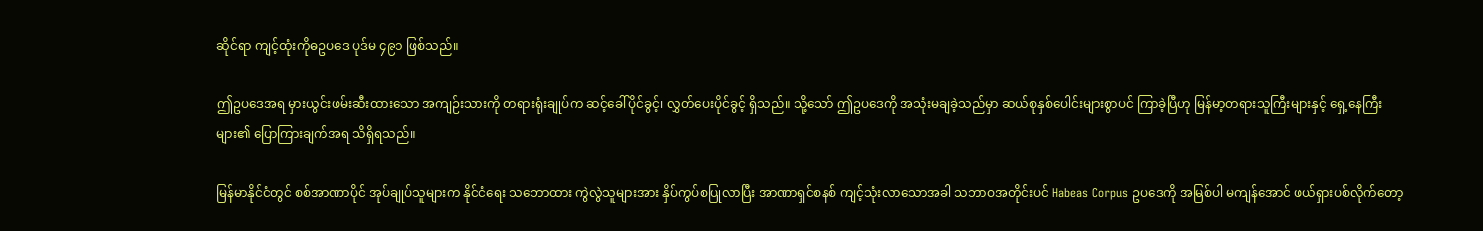ဆိုင်ရာ ကျင့်ထုံးကိုဓဥပဒေ ပုဒ်မ ၄၉၁ ဖြစ်သည်။

ဤဥပဒေအရ မှားယွင်းဖမ်းဆီးထားသော အကျဉ်းသားကို တရားရုံးချုပ်က ဆင့်ခေါ်ပိုင်ခွင့်၊ လွှတ်ပေးပိုင်ခွင့် ရှိသည်။ သို့သော် ဤဥပဒေကို အသုံးမချခဲ့သည်မှာ ဆယ်စုနှစ်ပေါင်းများစွာပင် ကြာခဲ့ပြီဟု မြန်မာ့တရားသူကြီးများနှင့် ရှေ့နေကြီးများ၏ ပြောကြားချက်အရ သိရှိရသည်။

မြန်မာနိုင်ငံတွင် စစ်အာဏာပိုင် အုပ်ချုပ်သူများက နိုင်ငံရေး သဘောထား ကွဲလွဲသူများအား နှိပ်ကွပ်စပြုလာပြီး အာဏာရှင်စနစ် ကျင့်သုံးလာသောအခါ သဘာဝအတိုင်းပင် Habeas Corpus ဥပဒေကို အမြစ်ပါ မကျန်အောင် ဖယ်ရှားပစ်လိုက်တော့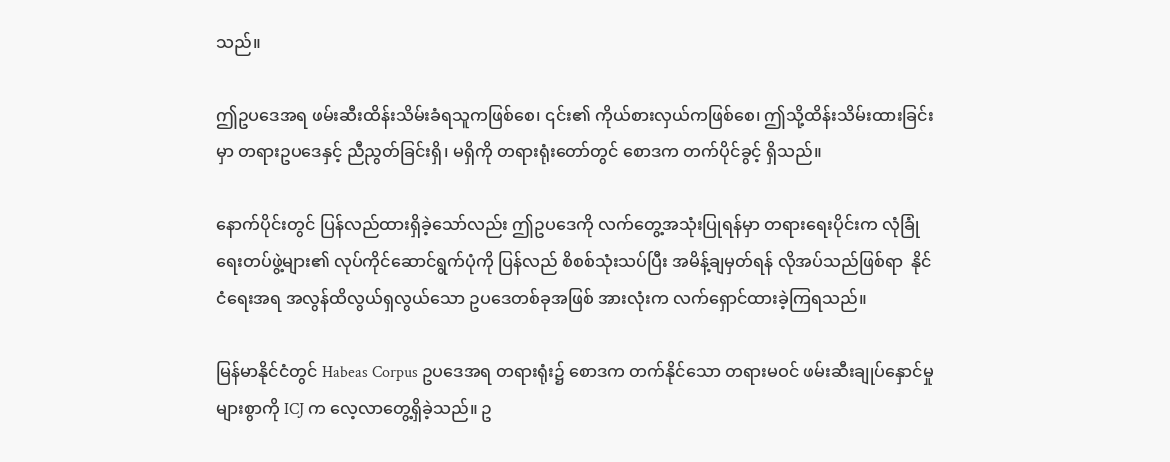သည်။

ဤဥပဒေအရ ဖမ်းဆီးထိန်းသိမ်းခံရသူကဖြစ်စေ၊ ၎င်း၏ ကိုယ်စားလှယ်ကဖြစ်စေ၊ ဤသို့ထိန်းသိမ်းထားခြင်းမှာ တရားဥပဒေနှင့် ညီညွတ်ခြင်းရှိ၊ မရှိကို တရားရုံးတော်တွင် စောဒက တက်ပိုင်ခွင့် ရှိသည်။

နောက်ပိုင်းတွင် ပြန်လည်ထားရှိခဲ့သော်လည်း ဤဥပဒေကို လက်တွေ့အသုံးပြုရန်မှာ တရားရေးပိုင်းက လုံခြုံရေးတပ်ဖွဲ့များ၏ လုပ်ကိုင်ဆောင်ရွက်ပုံကို ပြန်လည် စိစစ်သုံးသပ်ပြီး အမိန့်ချမှတ်ရန် လိုအပ်သည်ဖြစ်ရာ  နိုင်ငံရေးအရ အလွန်ထိလွယ်ရှလွယ်သော ဥပဒေတစ်ခုအဖြစ် အားလုံးက လက်ရှောင်ထားခဲ့ကြရသည်။

မြန်မာနိုင်ငံတွင် Habeas Corpus ဥပဒေအရ တရားရုံး၌ စောဒက တက်နိုင်သော တရားမဝင် ဖမ်းဆီးချုပ်နှောင်မှုများစွာကို ICJ က လေ့လာတွေ့ရှိခဲ့သည်။ ဥ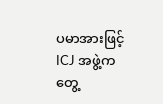ပမာအားဖြင့် ICJ အဖွဲ့က တွေ့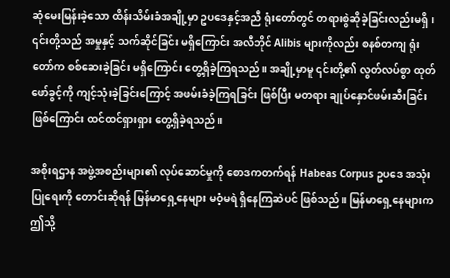ဆုံမေးမြန်းခဲ့သော ထိန်းသိမ်းခံအချို့မှာ ဥပဒေနှင့်အညီ ရုံးတော်တွင် တရားစွဲဆိုခဲ့ခြင်းလည်းမရှိ၊ ၎င်းတို့သည် အမှုနှင့် သက်ဆိုင်ခြင်း မရှိကြောင်း အလီဘိုင် Alibis များကိုလည်း စနစ်တကျ ရုံးတော်က စစ်ဆေးခဲ့ခြင်း မရှိကြောင်း တွေ့ရှိခဲ့ကြရသည်။ အချို့မှာမူ ၎င်းတို့၏ လွတ်လပ်စွာ ထုတ်ဖော်ခွင့်ကို ကျင့်သုံးခဲ့ခြင်းကြောင့် အဖမ်းခံခဲ့ကြရခြင်း ဖြစ်ပြီး မတရား ချုပ်နှောင်ဖမ်းဆီးခြင်း ဖြစ်ကြောင်း ထင်ထင်ရှားရှား တွေ့ရှိခဲ့ရသည်။

အစိုးရဌာန အဖွဲ့အစည်းများ၏ လုပ်ဆောင်မှုကို စောဒကတက်ရန် Habeas Corpus ဥပဒေ အသုံးပြုရေးကို တောင်းဆိုရန် မြန်မာရှေ့နေများ မဝံ့မရဲ ရှိနေကြဆဲပင် ဖြစ်သည်။ မြန်မာရှေ့နေများက ဤသို့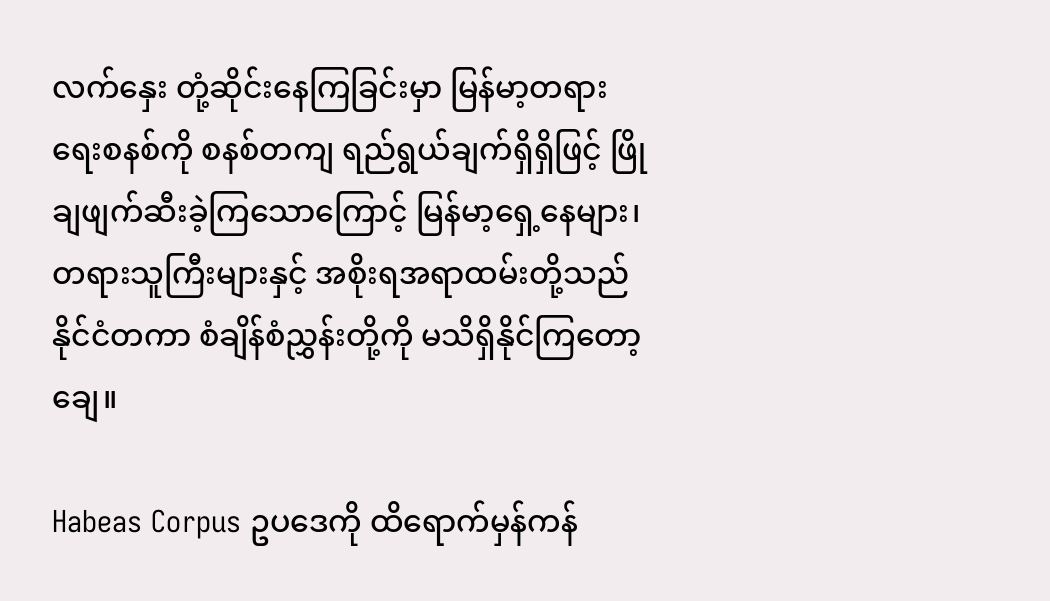လက်နှေး တုံ့ဆိုင်းနေကြခြင်းမှာ မြန်မာ့တရားရေးစနစ်ကို စနစ်တကျ ရည်ရွယ်ချက်ရှိရှိဖြင့် ဖြိုချဖျက်ဆီးခဲ့ကြသောကြောင့် မြန်မာ့ရှေ့နေများ၊ တရားသူကြီးများနှင့် အစိုးရအရာထမ်းတို့သည် နိုင်ငံတကာ စံချိန်စံညွှန်းတို့ကို မသိရှိနိုင်ကြတော့ချေ။

Habeas Corpus ဥပဒေကို ထိရောက်မှန်ကန်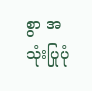စွာ အသုံးပြုပုံ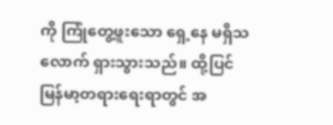ကို ကြုံတွေ့ဖူးသော ရှေ့နေ မရှိသလောက် ရှားသွားသည်။ ထို့ပြင် မြန်မာ့တရားရေးရာတွင် အ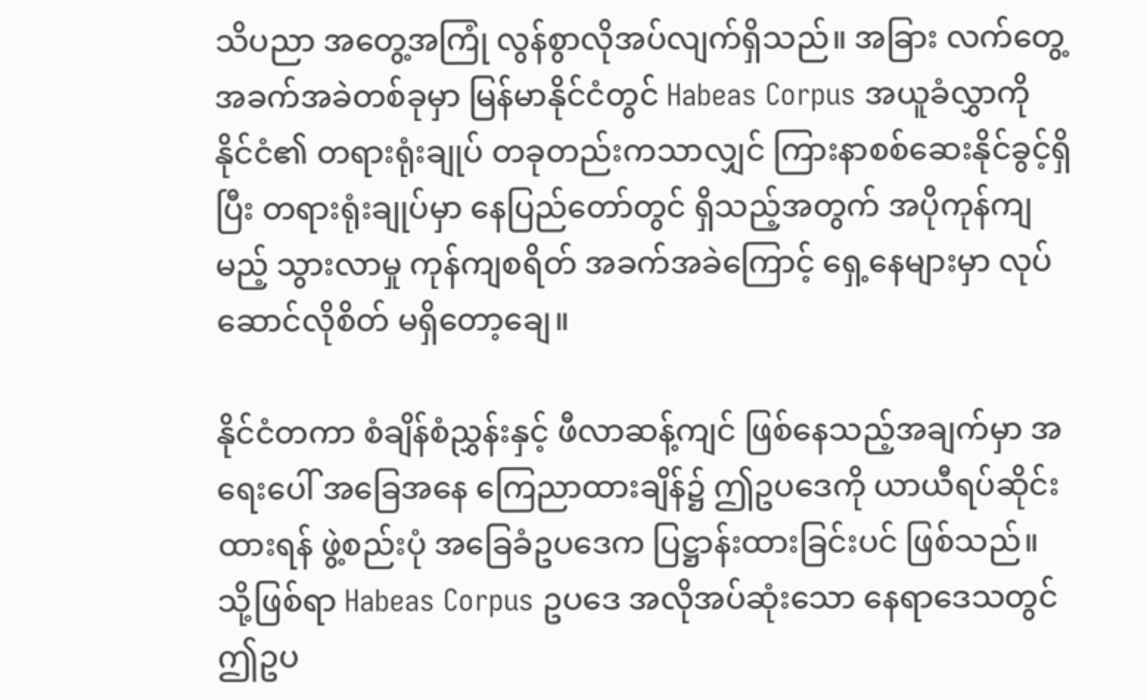သိပညာ အတွေ့အကြုံ လွန်စွာလိုအပ်လျက်ရှိသည်။ အခြား လက်တွေ့ အခက်အခဲတစ်ခုမှာ မြန်မာနိုင်ငံတွင် Habeas Corpus အယူခံလွှာကို နိုင်ငံ၏ တရားရုံးချုပ် တခုတည်းကသာလျှင် ကြားနာစစ်ဆေးနိုင်ခွင့်ရှိပြီး တရားရုံးချုပ်မှာ နေပြည်တော်တွင် ရှိသည့်အတွက် အပိုကုန်ကျမည့် သွားလာမှု ကုန်ကျစရိတ် အခက်အခဲကြောင့် ရှေ့နေများမှာ လုပ်ဆောင်လိုစိတ် မရှိတော့ချေ။

နိုင်ငံတကာ စံချိန်စံညွှန်းနှင့် ဖီလာဆန့်ကျင် ဖြစ်နေသည့်အချက်မှာ အရေးပေါ် အခြေအနေ ကြေညာထားချိန်၌ ဤဥပဒေကို ယာယီရပ်ဆိုင်းထားရန် ဖွဲ့စည်းပုံ အခြေခံဥပဒေက ပြဋ္ဌာန်းထားခြင်းပင် ဖြစ်သည်။ သို့ဖြစ်ရာ Habeas Corpus ဥပဒေ အလိုအပ်ဆုံးသော နေရာဒေသတွင် ဤဥပ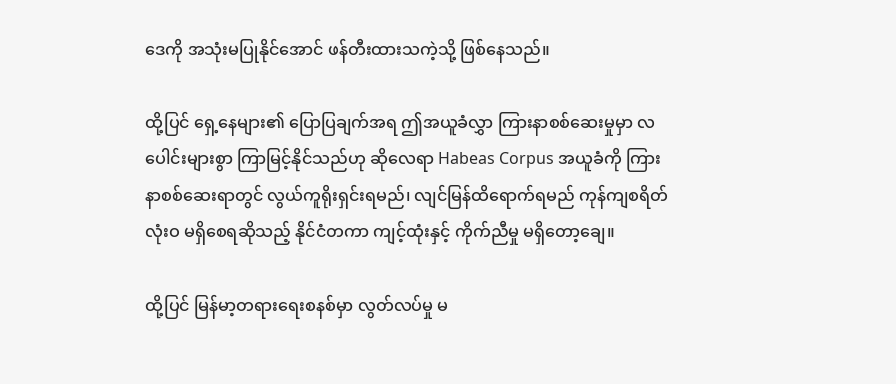ဒေကို အသုံးမပြုနိုင်အောင် ဖန်တီးထားသကဲ့သို့ ဖြစ်နေသည်။

ထို့ပြင် ရှေ့နေများ၏ ပြောပြချက်အရ ဤအယူခံလွှာ ကြားနာစစ်ဆေးမှုမှာ လပေါင်းများစွာ ကြာမြင့်နိုင်သည်ဟု ဆိုလေရာ Habeas Corpus အယူခံကို ကြားနာစစ်ဆေးရာတွင် လွယ်ကူရိုးရှင်းရမည်၊ လျင်မြန်ထိရောက်ရမည် ကုန်ကျစရိတ် လုံးဝ မရှိစေရဆိုသည့် နိုင်ငံတကာ ကျင့်ထုံးနှင့် ကိုက်ညီမှု မရှိတော့ချေ။

ထို့ပြင် မြန်မာ့တရားရေးစနစ်မှာ လွတ်လပ်မှု မ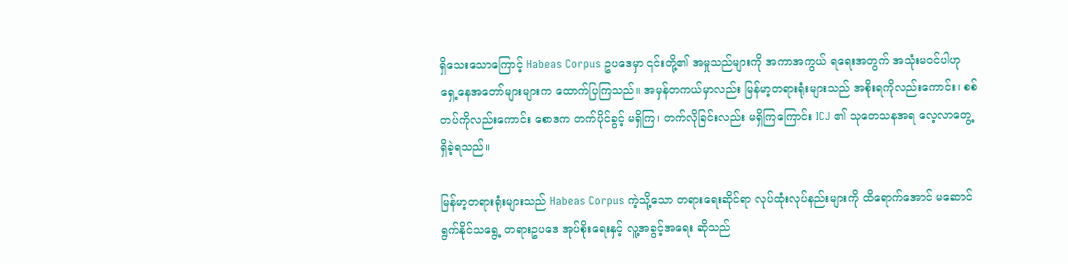ရှိသေးသောကြောင့် Habeas Corpus ဥပဒေမှာ ၎င်းတို့၏ အမှုသည်များကို အကာအကွယ် ရရေးအတွက် အသုံးမဝင်ပါဟု ရှေ့နေအတော်များများက ထောက်ပြကြသည်။ အမှန်တကယ်မှာလည်း မြန်မာ့တရားရုံးများသည် အစိုးရကိုလည်းကောင်း၊ စစ်တပ်ကိုလည်းကောင်း စောဒက တက်ပိုင်ခွင့် မရှိကြ၊ တက်လိုခြင်းလည်း မရှိကြကြောင်း ICJ ၏ သုတေသနအရ လေ့လာတွေ့ရှိခဲ့ရသည်။

မြန်မာ့တရားရုံးများသည် Habeas Corpus ကဲ့သို့သော တရားရေးဆိုင်ရာ လုပ်ထုံးလုပ်နည်းများကို ထိရောက်အောင် မဆောင်ရွက်နိုင်သရွေ့ တရားဥပဒေ အုပ်စိုးရေးနှင့် လူ့အခွင့်အရေး ဆိုသည်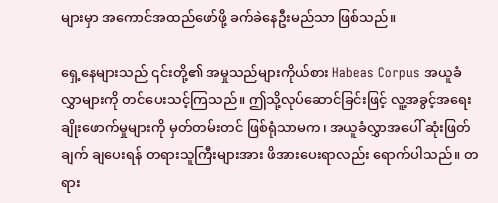များမှာ အကောင်အထည်ဖော်ဖို့ ခက်ခဲနေဦးမည်သာ ဖြစ်သည်။

ရှေ့နေများသည် ၎င်းတို့၏ အမှုသည်များကိုယ်စား Habeas Corpus အယူခံလွှာများကို တင်ပေးသင့်ကြသည်။ ဤသို့လုပ်ဆောင်ခြင်းဖြင့် လူ့အခွင့်အရေး ချိုးဖောက်မှုများကို မှတ်တမ်းတင် ဖြစ်ရုံသာမက၊ အယူခံလွှာအပေါ် ဆုံးဖြတ်ချက် ချပေးရန် တရားသူကြီးများအား ဖိအားပေးရာလည်း ရောက်ပါသည်။ တရား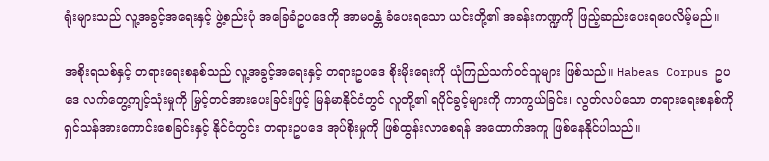ရုံးများသည် လူ့အခွင့်အရေးနှင့် ဖွဲ့စည်းပုံ အခြေခံဥပဒေကို အာမဝန္တံ ခံပေးရသော ယင်းတို့၏ အခန်းကဏ္ဍကို ဖြည့်ဆည်းပေးရပေလိမ့်မည်။

အစိုးရသစ်နှင့် တရားရေးစနစ်သည် လူ့အခွင့်အရေးနှင့် တရားဥပဒေ စိုးမိုးရေးကို ယုံကြည်သက်ဝင်သူများ ဖြစ်သည်။ Habeas Corpus ဥပဒေ လက်တွေ့ကျင့်သုံးမှုကို မြှင့်တင်အားပေးခြင်းဖြင့် မြန်မာနိုင်ငံတွင် လူတို့၏ ရပိုင်ခွင့်များကို ကာကွယ်ခြင်း၊ လွတ်လပ်သော တရားရေးစနစ်ကို ရှင်သန်အားကောင်းစေခြင်းနှင့် နိုင်ငံတွင်း တရားဥပဒေ အုပ်စိုးမှုကို ဖြစ်ထွန်းလာစေရန် အထောက်အကူ ဖြစ်နေနိုင်ပါသည်။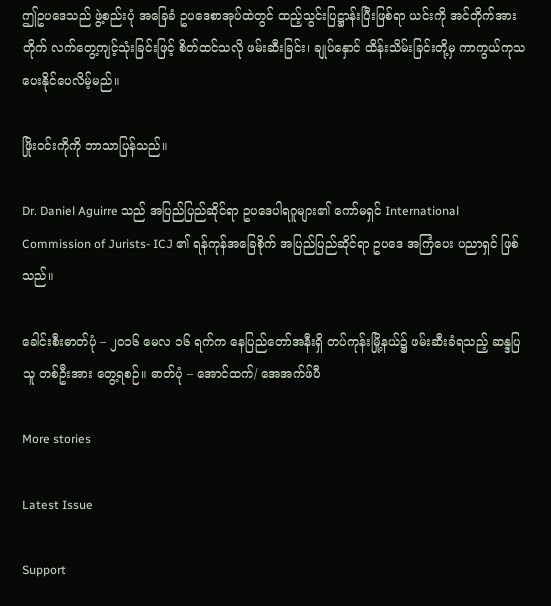ဤဥပဒေသည် ဖွဲ့စည်းပုံ အခြေခံ ဥပဒေစာအုပ်ထဲတွင် ထည့်သွင်းပြဋ္ဌာန်းပြီးဖြစ်ရာ ယင်းကို အင်တိုက်အားတိုက် လက်တွေ့ကျင့်သုံးခြင်းဖြင့် စိတ်ထင်သလို ဖမ်းဆီးခြင်း၊ ချုပ်နှောင် ထိန်းသိမ်းခြင်းတို့မှ ကာကွယ်ကုသပေးနိုင်ပေလိမ့်မည်။

ဖြိုးဝင်းကိုကို ဘာသာပြန်သည်။

Dr. Daniel Aguirre သည် အပြည်ပြည်ဆိုင်ရာ ဥပဒေပါရဂူများ၏ ကော်မရှင် International Commission of Jurists- ICJ ၏ ရန်ကုန်အခြေစိုက် အပြည်ပြည်ဆိုင်ရာ ဥပဒေ အကြံပေး ပညာရှင် ဖြစ်သည်။

ခေါင်းစီးဓာတ်ပုံ – ၂၀၁၆ မေလ ၁၆ ရက်က နေပြည်တော်အနီးရှိ တပ်ကုန်းမြို့နယ်၌ ဖမ်းဆီးခံရသည့် ဆန္ဒပြသူ တစ်ဦးအား တွေ့ရစဉ်။ ဓာတ်ပုံ – အောင်ထက်/ အေအက်ဖ်ပီ

More stories

Latest Issue

Support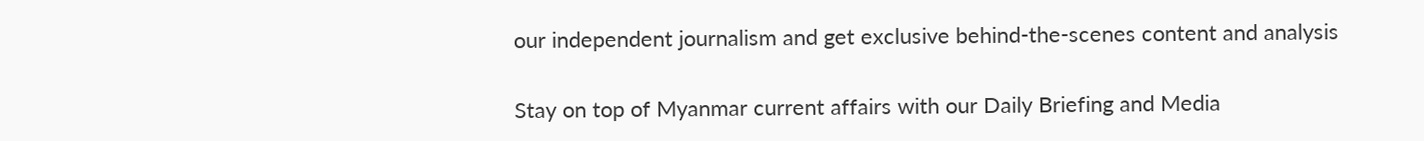our independent journalism and get exclusive behind-the-scenes content and analysis

Stay on top of Myanmar current affairs with our Daily Briefing and Media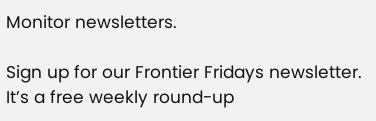Monitor newsletters.

Sign up for our Frontier Fridays newsletter. It’s a free weekly round-up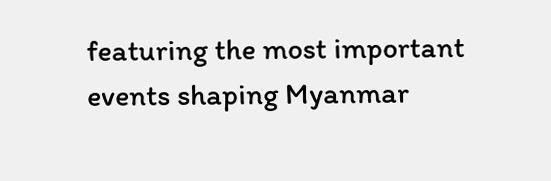featuring the most important events shaping Myanmar